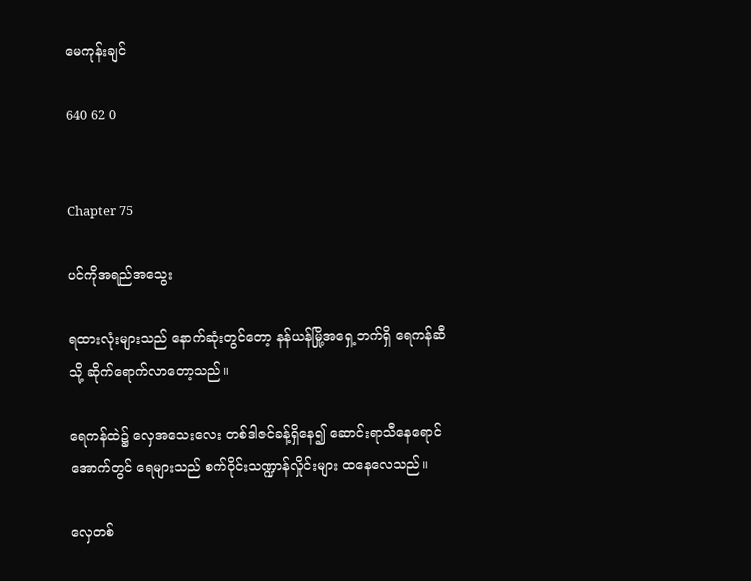မေကုန်းချင်

640 62 0


Chapter 75

ပင်ကိုအရည်အသွေး

ရထားလုံးများသည် နောက်ဆုံးတွင်တော့ နန်ယန်မြို့အရှေ့ဘက်ရှိ ရေကန်ဆီသို့ ဆိုက်ရောက်လာတော့သည်။

ရေကန်ထဲ၌ လှေအသေးလေး တစ်ဒါဇင်ခန့်ရှိနေ၍ ဆောင်းရာသီနေရောင်အောက်တွင် ရေများသည် စက်ဝိုင်းသဏ္ဍာန်လှိုင်းများ ထနေလေသည်။

လှေတစ်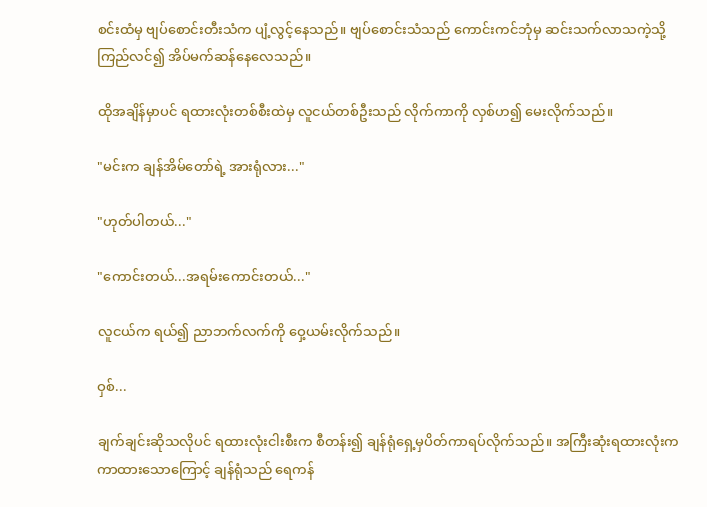စင်းထံမှ ဗျပ်စောင်းတီးသံက ပျံ့လွင့်နေသည်။ ဗျပ်စောင်းသံသည် ကောင်းကင်ဘုံမှ ဆင်းသက်လာသကဲ့သို့  ကြည်လင်၍ အိပ်မက်ဆန်နေလေသည်။

ထိုအချိန်မှာပင် ရထားလုံးတစ်စီးထဲမှ လူငယ်တစ်ဦးသည် လိုက်ကာကို လှစ်ဟ၍ မေးလိုက်သည်။

"မင်းက ချန်အိမ်တော်ရဲ့ အားရုံလား..."

"ဟုတ်ပါတယ်..."

"ကောင်းတယ်...အရမ်းကောင်းတယ်..."

လူငယ်က ရယ်၍ ညာဘက်လက်ကို ဝှေ့ယမ်းလိုက်သည်။

ဝှစ်...

ချက်ချင်းဆိုသလိုပင် ရထားလုံးငါးစီးက စီတန်း၍ ချန်ရုံရှေ့မှပိတ်ကာရပ်လိုက်သည်။ အကြီးဆုံးရထားလုံးက ကာထားသောကြောင့် ချန်ရုံသည် ရေကန်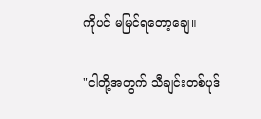ကိုပင် မမြင်ရတော့ချေ။

"ငါတို့အတွက် သီချင်းတစ်ပုဒ်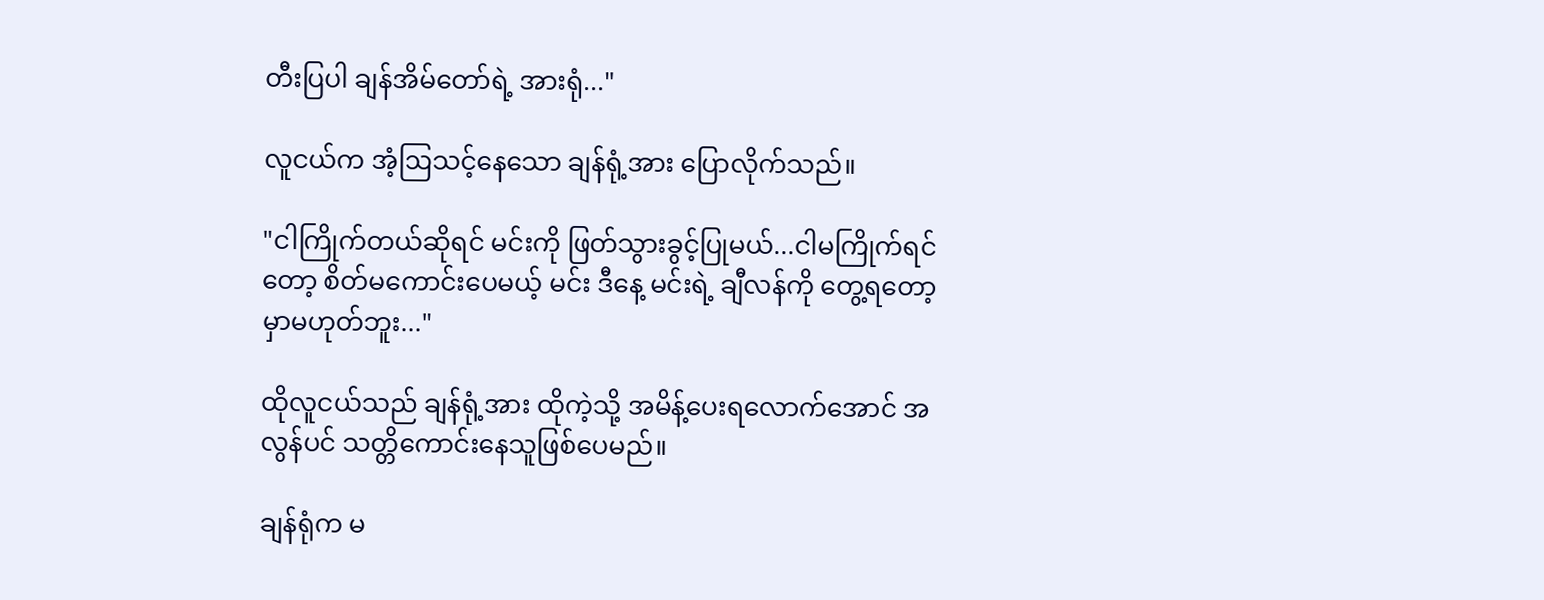တီးပြပါ ချန်အိမ်တော်ရဲ့ အားရုံ..."

လူငယ်က အံ့ဩသင့်နေသော ချန်ရုံ့အား ပြောလိုက်သည်။

"ငါကြိုက်တယ်ဆိုရင် မင်းကို ဖြတ်သွားခွင့်ပြုမယ်...ငါမကြိုက်ရင်တော့ စိတ်မကောင်းပေမယ့် မင်း ဒီနေ့ မင်းရဲ့ ချီလန်ကို တွေ့ရတော့မှာမဟုတ်ဘူး..."

ထိုလူငယ်သည် ချန်ရုံ့အား ထိုကဲ့သို့ အမိန့်ပေးရလောက်အောင် အလွန်ပင် သတ္တိကောင်းနေသူဖြစ်ပေမည်။

ချန်ရုံက မ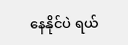နေနိုင်ပဲ ရယ်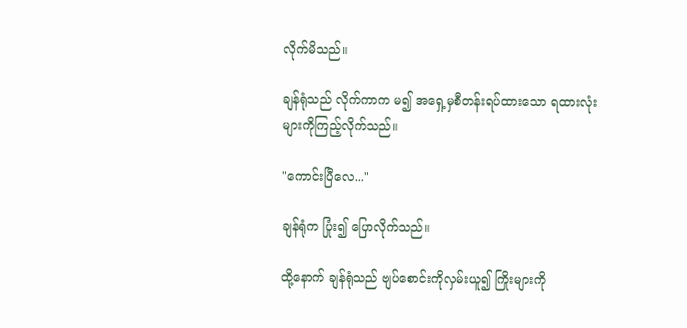လိုက်မိသည်။

ချန်ရုံသည် လိုက်ကာက မ၍ အရှေ့မှစီတန်းရပ်ထားသော ရထားလုံးများကိုကြည့်လိုက်သည်။

"ကောင်းပြီလေ..."

ချန်ရုံက ပြုံး၍ ပြောလိုက်သည်။

ထို့နောက် ချန်ရုံသည် ဗျပ်‌စောင်းကိုလှမ်းယူ၍ ကြိုးများကို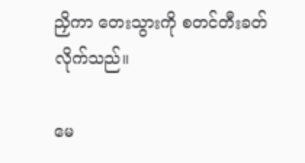ညှိကာ တေးသွားကို စတင်တီးခတ်လိုက်သည်။

မေ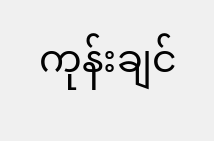ကုန်းချင်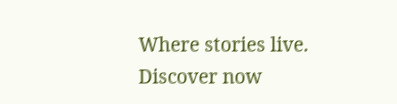Where stories live. Discover now